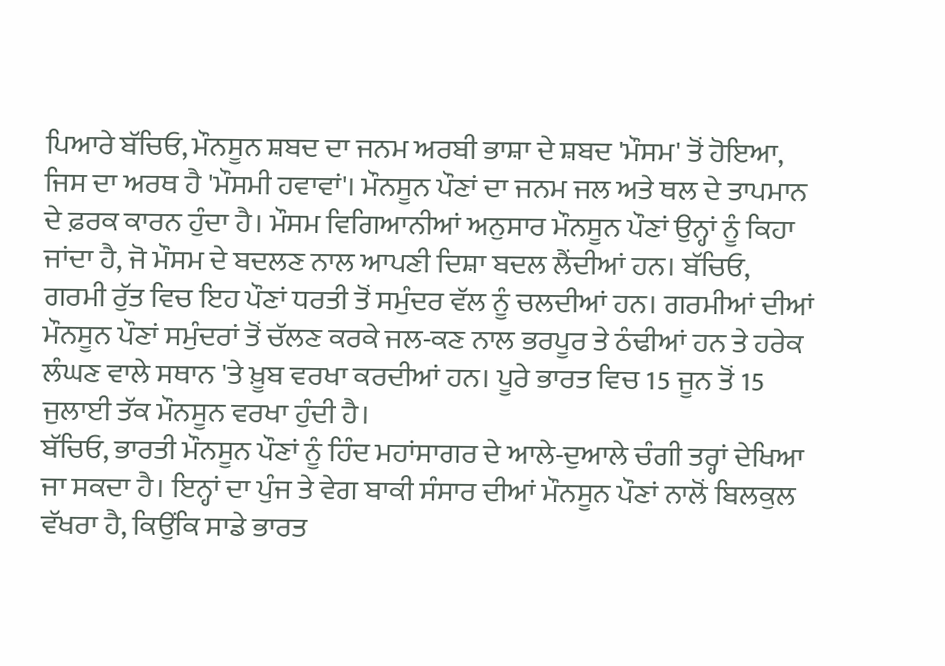ਪਿਆਰੇ ਬੱਚਿਓ, ਮੌਨਸੂਨ ਸ਼ਬਦ ਦਾ ਜਨਮ ਅਰਬੀ ਭਾਸ਼ਾ ਦੇ ਸ਼ਬਦ 'ਮੌਸਮ' ਤੋਂ ਹੋਇਆ, ਜਿਸ ਦਾ ਅਰਥ ਹੈ 'ਮੌਸਮੀ ਹਵਾਵਾਂ'। ਮੌਨਸੂਨ ਪੌਣਾਂ ਦਾ ਜਨਮ ਜਲ ਅਤੇ ਥਲ ਦੇ ਤਾਪਮਾਨ ਦੇ ਫ਼ਰਕ ਕਾਰਨ ਹੁੰਦਾ ਹੈ। ਮੌਸਮ ਵਿਗਿਆਨੀਆਂ ਅਨੁਸਾਰ ਮੌਨਸੂਨ ਪੌਣਾਂ ਉਨ੍ਹਾਂ ਨੂੰ ਕਿਹਾ ਜਾਂਦਾ ਹੈ, ਜੋ ਮੌਸਮ ਦੇ ਬਦਲਣ ਨਾਲ ਆਪਣੀ ਦਿਸ਼ਾ ਬਦਲ ਲੈਂਦੀਆਂ ਹਨ। ਬੱਚਿਓ, ਗਰਮੀ ਰੁੱਤ ਵਿਚ ਇਹ ਪੌਣਾਂ ਧਰਤੀ ਤੋਂ ਸਮੁੰਦਰ ਵੱਲ ਨੂੰ ਚਲਦੀਆਂ ਹਨ। ਗਰਮੀਆਂ ਦੀਆਂ ਮੌਨਸੂਨ ਪੌਣਾਂ ਸਮੁੰਦਰਾਂ ਤੋਂ ਚੱਲਣ ਕਰਕੇ ਜਲ-ਕਣ ਨਾਲ ਭਰਪੂਰ ਤੇ ਠੰਢੀਆਂ ਹਨ ਤੇ ਹਰੇਕ ਲੰਘਣ ਵਾਲੇ ਸਥਾਨ 'ਤੇ ਖ਼ੂਬ ਵਰਖਾ ਕਰਦੀਆਂ ਹਨ। ਪੂਰੇ ਭਾਰਤ ਵਿਚ 15 ਜੂਨ ਤੋਂ 15 ਜੁਲਾਈ ਤੱਕ ਮੌਨਸੂਨ ਵਰਖਾ ਹੁੰਦੀ ਹੈ।
ਬੱਚਿਓ, ਭਾਰਤੀ ਮੌਨਸੂਨ ਪੌਣਾਂ ਨੂੰ ਹਿੰਦ ਮਹਾਂਸਾਗਰ ਦੇ ਆਲੇ-ਦੁਆਲੇ ਚੰਗੀ ਤਰ੍ਹਾਂ ਦੇਖਿਆ ਜਾ ਸਕਦਾ ਹੈ। ਇਨ੍ਹਾਂ ਦਾ ਪੁੰਜ ਤੇ ਵੇਗ ਬਾਕੀ ਸੰਸਾਰ ਦੀਆਂ ਮੌਨਸੂਨ ਪੌਣਾਂ ਨਾਲੋਂ ਬਿਲਕੁਲ ਵੱਖਰਾ ਹੈ, ਕਿਉਂਕਿ ਸਾਡੇ ਭਾਰਤ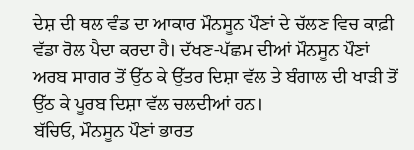ਦੇਸ਼ ਦੀ ਥਲ ਵੰਡ ਦਾ ਆਕਾਰ ਮੌਨਸੂਨ ਪੌਣਾਂ ਦੇ ਚੱਲਣ ਵਿਚ ਕਾਫ਼ੀ ਵੱਡਾ ਰੋਲ ਪੈਦਾ ਕਰਦਾ ਹੈ। ਦੱਖਣ-ਪੱਛਮ ਦੀਆਂ ਮੌਨਸੂਨ ਪੌਣਾਂ ਅਰਬ ਸਾਗਰ ਤੋਂ ਉੱਠ ਕੇ ਉੱਤਰ ਦਿਸ਼ਾ ਵੱਲ ਤੇ ਬੰਗਾਲ ਦੀ ਖਾੜੀ ਤੋਂ ਉੱਠ ਕੇ ਪੂਰਬ ਦਿਸ਼ਾ ਵੱਲ ਚਲਦੀਆਂ ਹਨ।
ਬੱਚਿਓ, ਮੌਨਸੂਨ ਪੌਣਾਂ ਭਾਰਤ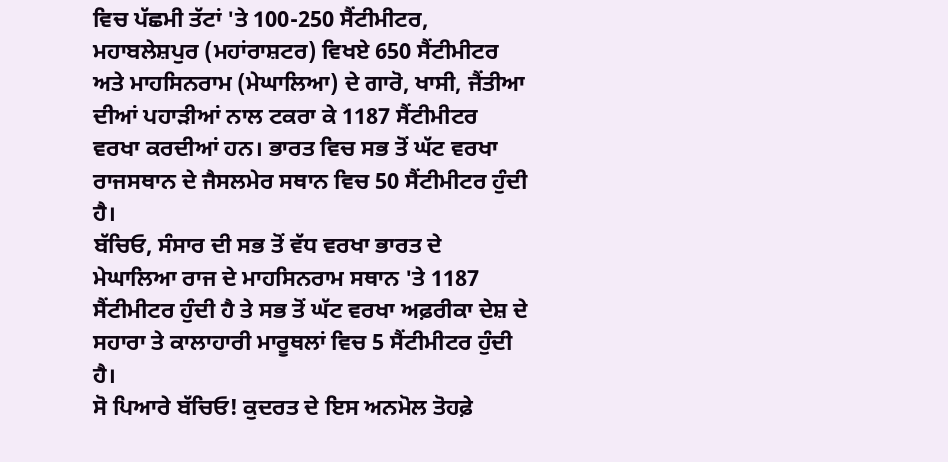ਵਿਚ ਪੱਛਮੀ ਤੱਟਾਂ 'ਤੇ 100-250 ਸੈਂਟੀਮੀਟਰ, ਮਹਾਬਲੇਸ਼ਪੁਰ (ਮਹਾਂਰਾਸ਼ਟਰ) ਵਿਖਏ 650 ਸੈਂਟੀਮੀਟਰ ਅਤੇ ਮਾਹਸਿਨਰਾਮ (ਮੇਘਾਲਿਆ) ਦੇ ਗਾਰੋ, ਖਾਸੀ, ਜੈਂਤੀਆ ਦੀਆਂ ਪਹਾੜੀਆਂ ਨਾਲ ਟਕਰਾ ਕੇ 1187 ਸੈਂਟੀਮੀਟਰ ਵਰਖਾ ਕਰਦੀਆਂ ਹਨ। ਭਾਰਤ ਵਿਚ ਸਭ ਤੋਂ ਘੱਟ ਵਰਖਾ ਰਾਜਸਥਾਨ ਦੇ ਜੈਸਲਮੇਰ ਸਥਾਨ ਵਿਚ 50 ਸੈਂਟੀਮੀਟਰ ਹੁੰਦੀ ਹੈ।
ਬੱਚਿਓ, ਸੰਸਾਰ ਦੀ ਸਭ ਤੋਂ ਵੱਧ ਵਰਖਾ ਭਾਰਤ ਦੇ ਮੇਘਾਲਿਆ ਰਾਜ ਦੇ ਮਾਹਸਿਨਰਾਮ ਸਥਾਨ 'ਤੇ 1187 ਸੈਂਟੀਮੀਟਰ ਹੁੰਦੀ ਹੈ ਤੇ ਸਭ ਤੋਂ ਘੱਟ ਵਰਖਾ ਅਫ਼ਰੀਕਾ ਦੇਸ਼ ਦੇ ਸਹਾਰਾ ਤੇ ਕਾਲਾਹਾਰੀ ਮਾਰੂਥਲਾਂ ਵਿਚ 5 ਸੈਂਟੀਮੀਟਰ ਹੁੰਦੀ ਹੈ।
ਸੋ ਪਿਆਰੇ ਬੱਚਿਓ! ਕੁਦਰਤ ਦੇ ਇਸ ਅਨਮੋਲ ਤੋਹਫ਼ੇ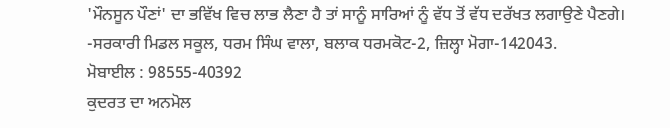'ਮੌਨਸੂਨ ਪੌਣਾਂ' ਦਾ ਭਵਿੱਖ ਵਿਚ ਲਾਭ ਲੈਣਾ ਹੈ ਤਾਂ ਸਾਨੂੰ ਸਾਰਿਆਂ ਨੂੰ ਵੱਧ ਤੋਂ ਵੱਧ ਦਰੱਖਤ ਲਗਾਉਣੇ ਪੈਣਗੇ।
-ਸਰਕਾਰੀ ਮਿਡਲ ਸਕੂਲ, ਧਰਮ ਸਿੰਘ ਵਾਲਾ, ਬਲਾਕ ਧਰਮਕੋਟ-2, ਜ਼ਿਲ੍ਹਾ ਮੋਗਾ-142043.
ਮੋਬਾਈਲ : 98555-40392
ਕੁਦਰਤ ਦਾ ਅਨਮੋਲ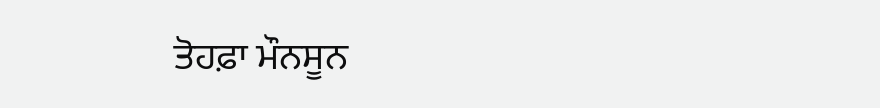ਤੋਹਫ਼ਾ ਮੌਨਸੂਨ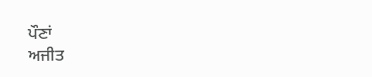ਪੌਣਾਂ
ਅਜੀਤ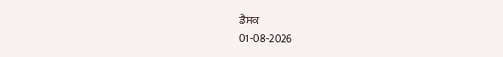ਡੈਸਕ
01-08-2026